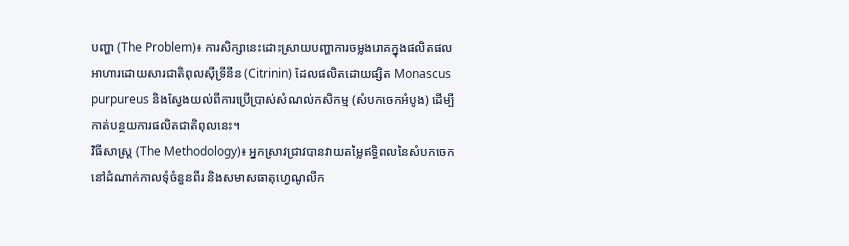បញ្ហា (The Problem)៖ ការសិក្សានេះដោះស្រាយបញ្ហាការចម្លងរោគក្នុងផលិតផលអាហារដោយសារជាតិពុលស៊ីទ្រីនីន (Citrinin) ដែលផលិតដោយផ្សិត Monascus purpureus និងស្វែងយល់ពីការប្រើប្រាស់សំណល់កសិកម្ម (សំបកចេកអំបូង) ដើម្បីកាត់បន្ថយការផលិតជាតិពុលនេះ។
វិធីសាស្ត្រ (The Methodology)៖ អ្នកស្រាវជ្រាវបានវាយតម្លៃឥទ្ធិពលនៃសំបកចេកនៅដំណាក់កាលទុំចំនួនពីរ និងសមាសធាតុហ្វេណូលីក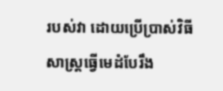របស់វា ដោយប្រើប្រាស់វិធីសាស្ត្រធ្វើមេដំបែរឹង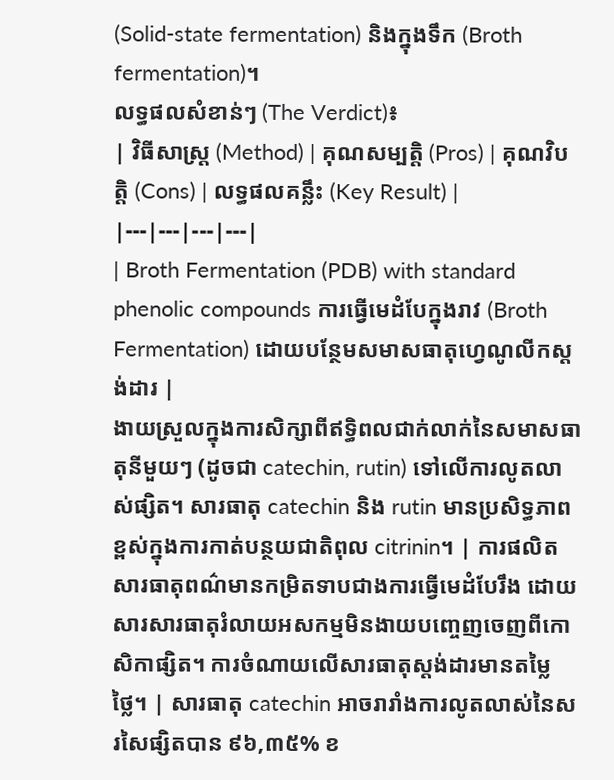(Solid-state fermentation) និងក្នុងទឹក (Broth fermentation)។
លទ្ធផលសំខាន់ៗ (The Verdict)៖
| វិធីសាស្ត្រ (Method) | គុណសម្បត្តិ (Pros) | គុណវិបត្តិ (Cons) | លទ្ធផលគន្លឹះ (Key Result) |
|---|---|---|---|
| Broth Fermentation (PDB) with standard phenolic compounds ការធ្វើមេដំបែក្នុងរាវ (Broth Fermentation) ដោយបន្ថែមសមាសធាតុហ្វេណូលីកស្តង់ដារ |
ងាយស្រួលក្នុងការសិក្សាពីឥទ្ធិពលជាក់លាក់នៃសមាសធាតុនីមួយៗ (ដូចជា catechin, rutin) ទៅលើការលូតលាស់ផ្សិត។ សារធាតុ catechin និង rutin មានប្រសិទ្ធភាពខ្ពស់ក្នុងការកាត់បន្ថយជាតិពុល citrinin។ | ការផលិតសារធាតុពណ៌មានកម្រិតទាបជាងការធ្វើមេដំបែរឹង ដោយសារសារធាតុរំលាយអសកម្មមិនងាយបញ្ចេញចេញពីកោសិកាផ្សិត។ ការចំណាយលើសារធាតុស្តង់ដារមានតម្លៃថ្លៃ។ | សារធាតុ catechin អាចរារាំងការលូតលាស់នៃសរសៃផ្សិតបាន ៩៦,៣៥% ខ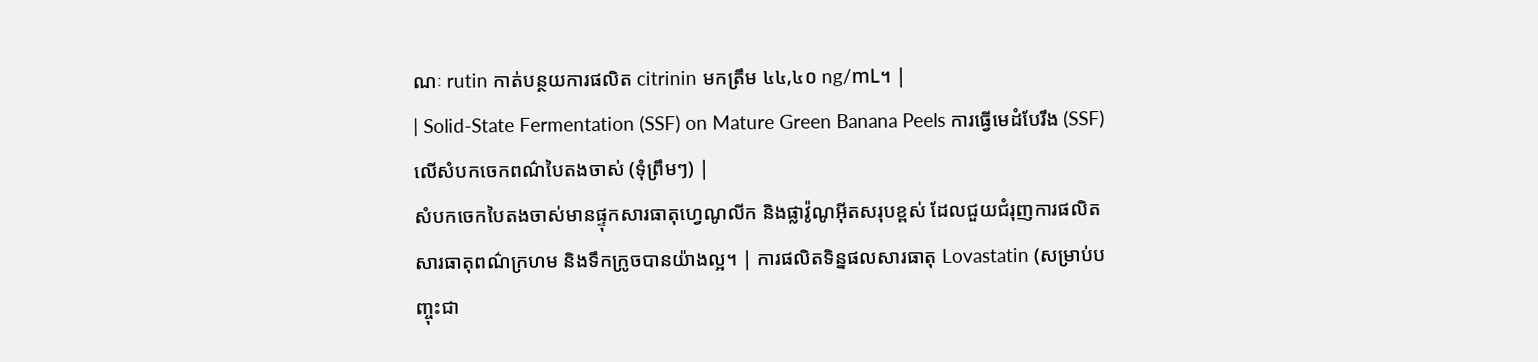ណៈ rutin កាត់បន្ថយការផលិត citrinin មកត្រឹម ៤៤,៤០ ng/mL។ |
| Solid-State Fermentation (SSF) on Mature Green Banana Peels ការធ្វើមេដំបែរឹង (SSF) លើសំបកចេកពណ៌បៃតងចាស់ (ទុំព្រឹមៗ) |
សំបកចេកបៃតងចាស់មានផ្ទុកសារធាតុហ្វេណូលីក និងផ្លាវ៉ូណូអ៊ីតសរុបខ្ពស់ ដែលជួយជំរុញការផលិតសារធាតុពណ៌ក្រហម និងទឹកក្រូចបានយ៉ាងល្អ។ | ការផលិតទិន្នផលសារធាតុ Lovastatin (សម្រាប់បញ្ចុះជា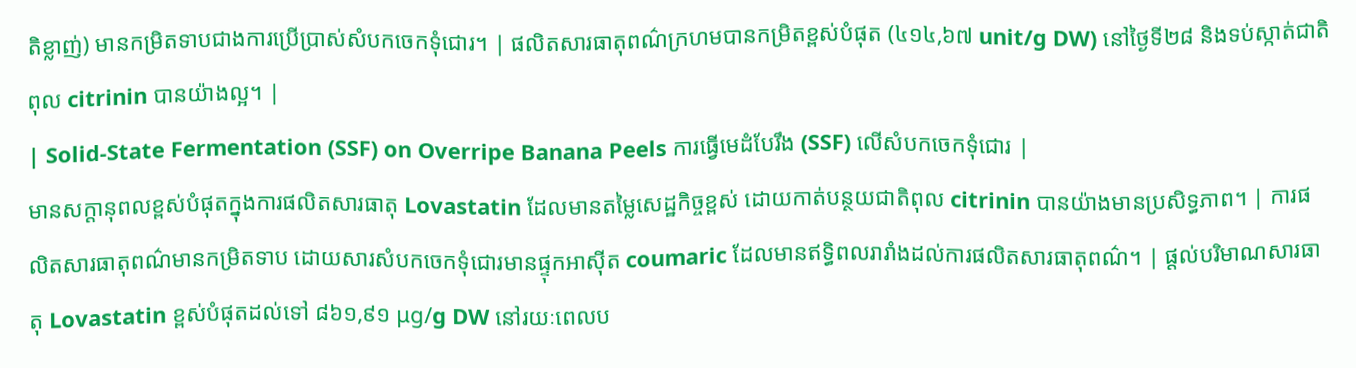តិខ្លាញ់) មានកម្រិតទាបជាងការប្រើប្រាស់សំបកចេកទុំជោរ។ | ផលិតសារធាតុពណ៌ក្រហមបានកម្រិតខ្ពស់បំផុត (៤១៤,៦៧ unit/g DW) នៅថ្ងៃទី២៨ និងទប់ស្កាត់ជាតិពុល citrinin បានយ៉ាងល្អ។ |
| Solid-State Fermentation (SSF) on Overripe Banana Peels ការធ្វើមេដំបែរឹង (SSF) លើសំបកចេកទុំជោរ |
មានសក្តានុពលខ្ពស់បំផុតក្នុងការផលិតសារធាតុ Lovastatin ដែលមានតម្លៃសេដ្ឋកិច្ចខ្ពស់ ដោយកាត់បន្ថយជាតិពុល citrinin បានយ៉ាងមានប្រសិទ្ធភាព។ | ការផលិតសារធាតុពណ៌មានកម្រិតទាប ដោយសារសំបកចេកទុំជោរមានផ្ទុកអាស៊ីត coumaric ដែលមានឥទ្ធិពលរារាំងដល់ការផលិតសារធាតុពណ៌។ | ផ្តល់បរិមាណសារធាតុ Lovastatin ខ្ពស់បំផុតដល់ទៅ ៨៦១,៩១ μg/g DW នៅរយៈពេលប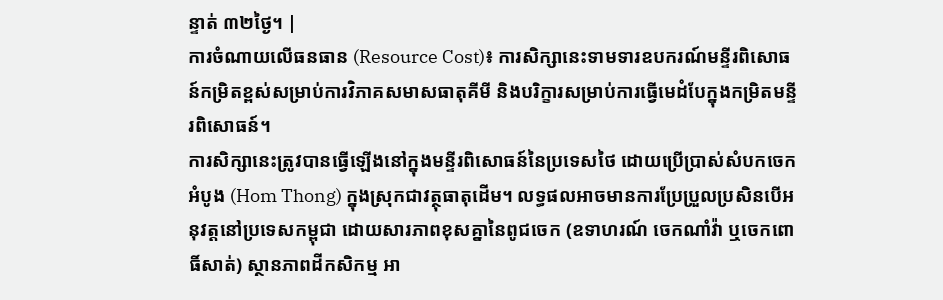ន្ទាត់ ៣២ថ្ងៃ។ |
ការចំណាយលើធនធាន (Resource Cost)៖ ការសិក្សានេះទាមទារឧបករណ៍មន្ទីរពិសោធន៍កម្រិតខ្ពស់សម្រាប់ការវិភាគសមាសធាតុគីមី និងបរិក្ខារសម្រាប់ការធ្វើមេដំបែក្នុងកម្រិតមន្ទីរពិសោធន៍។
ការសិក្សានេះត្រូវបានធ្វើឡើងនៅក្នុងមន្ទីរពិសោធន៍នៃប្រទេសថៃ ដោយប្រើប្រាស់សំបកចេកអំបូង (Hom Thong) ក្នុងស្រុកជាវត្ថុធាតុដើម។ លទ្ធផលអាចមានការប្រែប្រួលប្រសិនបើអនុវត្តនៅប្រទេសកម្ពុជា ដោយសារភាពខុសគ្នានៃពូជចេក (ឧទាហរណ៍ ចេកណាំវ៉ា ឬចេកពោធិ៍សាត់) ស្ថានភាពដីកសិកម្ម អា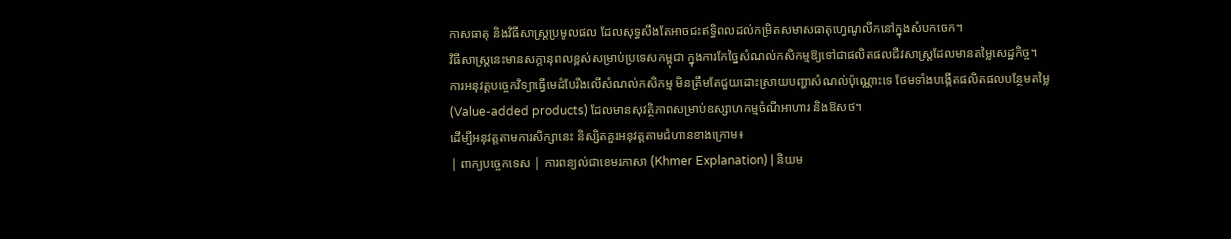កាសធាតុ និងវិធីសាស្ត្រប្រមូលផល ដែលសុទ្ធសឹងតែអាចជះឥទ្ធិពលដល់កម្រិតសមាសធាតុហ្វេណូលីកនៅក្នុងសំបកចេក។
វិធីសាស្ត្រនេះមានសក្តានុពលខ្ពស់សម្រាប់ប្រទេសកម្ពុជា ក្នុងការកែច្នៃសំណល់កសិកម្មឱ្យទៅជាផលិតផលជីវសាស្ត្រដែលមានតម្លៃសេដ្ឋកិច្ច។
ការអនុវត្តបច្ចេកវិទ្យាធ្វើមេដំបែរឹងលើសំណល់កសិកម្ម មិនត្រឹមតែជួយដោះស្រាយបញ្ហាសំណល់ប៉ុណ្ណោះទេ ថែមទាំងបង្កើតផលិតផលបន្ថែមតម្លៃ (Value-added products) ដែលមានសុវត្ថិភាពសម្រាប់ឧស្សាហកម្មចំណីអាហារ និងឱសថ។
ដើម្បីអនុវត្តតាមការសិក្សានេះ និស្សិតគួរអនុវត្តតាមជំហានខាងក្រោម៖
| ពាក្យបច្ចេកទេស | ការពន្យល់ជាខេមរភាសា (Khmer Explanation) | និយម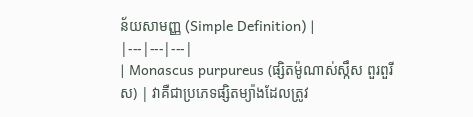ន័យសាមញ្ញ (Simple Definition) |
|---|---|---|
| Monascus purpureus (ផ្សិតម៉ូណាស់ស្កឹស ពួរពួរីស) | វាគឺជាប្រភេទផ្សិតម្យ៉ាងដែលត្រូវ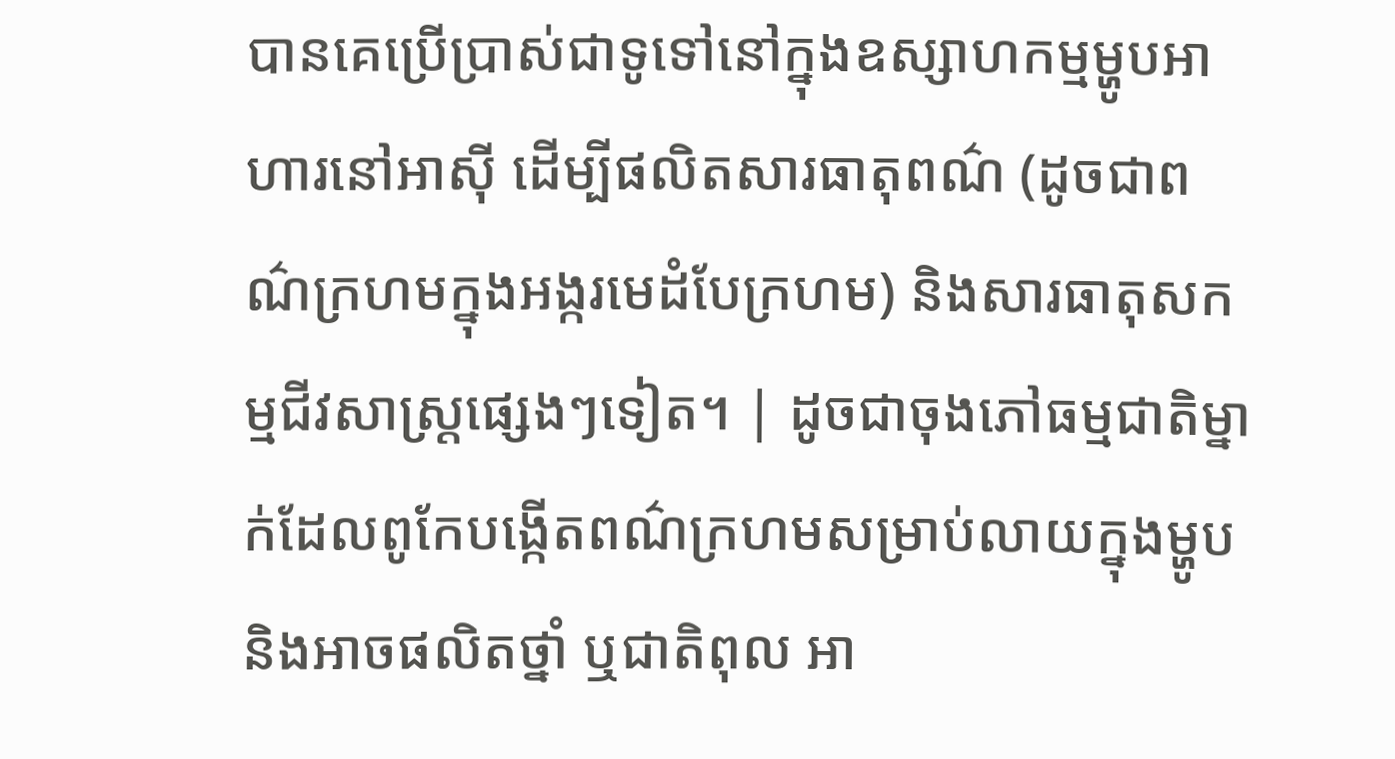បានគេប្រើប្រាស់ជាទូទៅនៅក្នុងឧស្សាហកម្មម្ហូបអាហារនៅអាស៊ី ដើម្បីផលិតសារធាតុពណ៌ (ដូចជាពណ៌ក្រហមក្នុងអង្ករមេដំបែក្រហម) និងសារធាតុសកម្មជីវសាស្ត្រផ្សេងៗទៀត។ | ដូចជាចុងភៅធម្មជាតិម្នាក់ដែលពូកែបង្កើតពណ៌ក្រហមសម្រាប់លាយក្នុងម្ហូប និងអាចផលិតថ្នាំ ឬជាតិពុល អា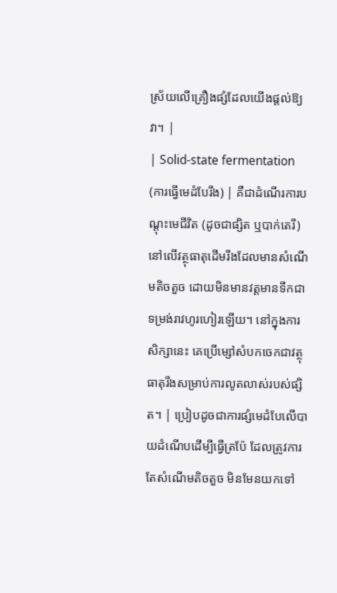ស្រ័យលើគ្រឿងផ្សំដែលយើងផ្តល់ឱ្យវា។ |
| Solid-state fermentation (ការធ្វើមេដំបែរឹង) | គឺជាដំណើរការបណ្តុះមេជីវិត (ដូចជាផ្សិត ឬបាក់តេរី) នៅលើវត្ថុធាតុដើមរឹងដែលមានសំណើមតិចតួច ដោយមិនមានវត្តមានទឹកជាទម្រង់រាវហូរហៀរឡើយ។ នៅក្នុងការសិក្សានេះ គេប្រើម្សៅសំបកចេកជាវត្ថុធាតុរឹងសម្រាប់ការលូតលាស់របស់ផ្សិត។ | ប្រៀបដូចជាការផ្សំមេដំបែលើបាយដំណើបដើម្បីធ្វើត្រប៉ែ ដែលត្រូវការតែសំណើមតិចតួច មិនមែនយកទៅ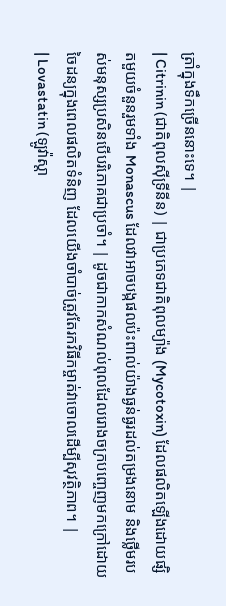ត្រាំក្នុងទឹកច្រើននោះទេ។ |
| Citrinin (ជាតិពុលស៊ីទ្រីនីន) | ជាប្រភេទជាតិពុលម្យ៉ាង (Mycotoxin) ដែលផលិតឡើងដោយផ្សិតមួយចំនួនរួមទាំង Monascus ដែលវាអាចបង្កផលប៉ះពាល់យ៉ាងធ្ងន់ធ្ងរដល់តម្រងនោម និងថ្លើមរបស់មនុស្សប្រសិនបើបរិភោគជាប្រចាំ។ | ដូចជាកាកសំណល់ពុលដែលរោងចក្របញ្ចេញមកក្រៅដោយចៃដន្យក្នុងពេលផលិតទំនិញ ដែលយើងចាំបាច់ត្រូវតែរកវិធីកម្ចាត់វាចោលដើម្បីសុវត្ថិភាព។ |
| Lovastatin (ឡូវ៉ាស្តា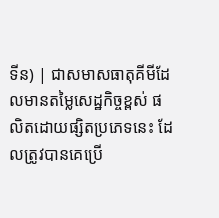ទីន) | ជាសមាសធាតុគីមីដែលមានតម្លៃសេដ្ឋកិច្ចខ្ពស់ ផលិតដោយផ្សិតប្រភេទនេះ ដែលត្រូវបានគេប្រើ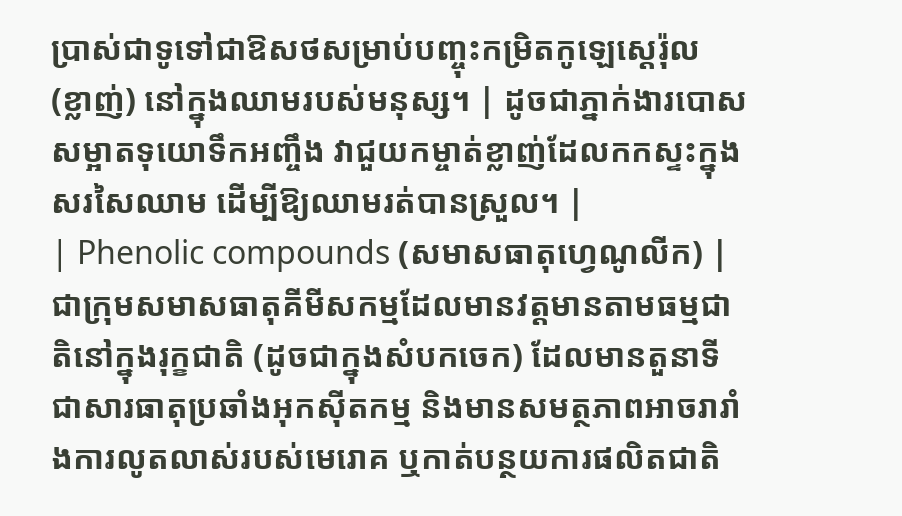ប្រាស់ជាទូទៅជាឱសថសម្រាប់បញ្ចុះកម្រិតកូឡេស្តេរ៉ុល (ខ្លាញ់) នៅក្នុងឈាមរបស់មនុស្ស។ | ដូចជាភ្នាក់ងារបោសសម្អាតទុយោទឹកអញ្ចឹង វាជួយកម្ចាត់ខ្លាញ់ដែលកកស្ទះក្នុងសរសៃឈាម ដើម្បីឱ្យឈាមរត់បានស្រួល។ |
| Phenolic compounds (សមាសធាតុហ្វេណូលីក) | ជាក្រុមសមាសធាតុគីមីសកម្មដែលមានវត្តមានតាមធម្មជាតិនៅក្នុងរុក្ខជាតិ (ដូចជាក្នុងសំបកចេក) ដែលមានតួនាទីជាសារធាតុប្រឆាំងអុកស៊ីតកម្ម និងមានសមត្ថភាពអាចរារាំងការលូតលាស់របស់មេរោគ ឬកាត់បន្ថយការផលិតជាតិ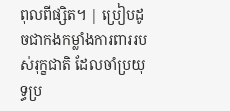ពុលពីផ្សិត។ | ប្រៀបដូចជាកងកម្លាំងការពាររបស់រុក្ខជាតិ ដែលចាំប្រយុទ្ធប្រ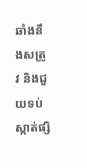ឆាំងនឹងសត្រូវ និងជួយទប់ស្កាត់ផ្សិ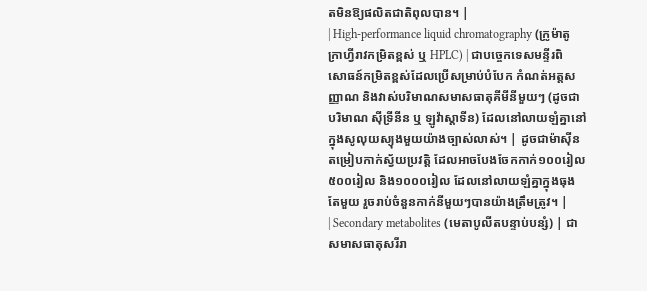តមិនឱ្យផលិតជាតិពុលបាន។ |
| High-performance liquid chromatography (ក្រូម៉ាតូក្រាហ្វីរាវកម្រិតខ្ពស់ ឬ HPLC) | ជាបច្ចេកទេសមន្ទីរពិសោធន៍កម្រិតខ្ពស់ដែលប្រើសម្រាប់បំបែក កំណត់អត្តសញ្ញាណ និងវាស់បរិមាណសមាសធាតុគីមីនីមួយៗ (ដូចជាបរិមាណ ស៊ីទ្រីនីន ឬ ឡូវ៉ាស្តាទីន) ដែលនៅលាយឡំគ្នានៅក្នុងសូលុយស្យុងមួយយ៉ាងច្បាស់លាស់។ | ដូចជាម៉ាស៊ីនតម្រៀបកាក់ស្វ័យប្រវត្តិ ដែលអាចបែងចែកកាក់១០០រៀល ៥០០រៀល និង១០០០រៀល ដែលនៅលាយឡំគ្នាក្នុងធុងតែមួយ រួចរាប់ចំនួនកាក់នីមួយៗបានយ៉ាងត្រឹមត្រូវ។ |
| Secondary metabolites (មេតាបូលីតបន្ទាប់បន្សំ) | ជាសមាសធាតុសរីរា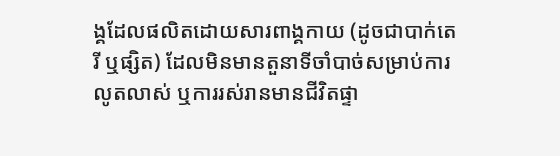ង្គដែលផលិតដោយសារពាង្គកាយ (ដូចជាបាក់តេរី ឬផ្សិត) ដែលមិនមានតួនាទីចាំបាច់សម្រាប់ការលូតលាស់ ឬការរស់រានមានជីវិតផ្ទា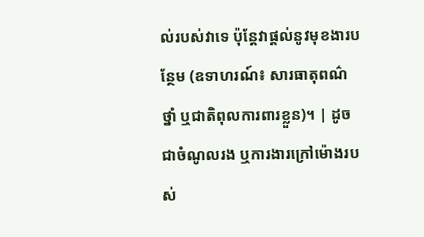ល់របស់វាទេ ប៉ុន្តែវាផ្តល់នូវមុខងារបន្ថែម (ឧទាហរណ៍៖ សារធាតុពណ៌ ថ្នាំ ឬជាតិពុលការពារខ្លួន)។ | ដូចជាចំណូលរង ឬការងារក្រៅម៉ោងរបស់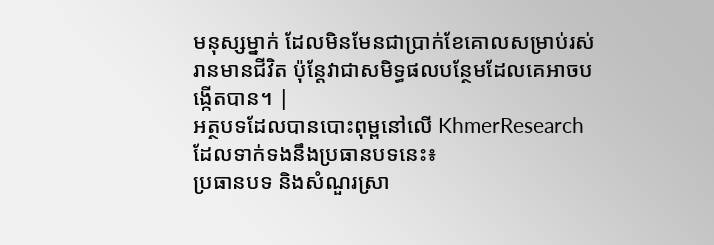មនុស្សម្នាក់ ដែលមិនមែនជាប្រាក់ខែគោលសម្រាប់រស់រានមានជីវិត ប៉ុន្តែវាជាសមិទ្ធផលបន្ថែមដែលគេអាចបង្កើតបាន។ |
អត្ថបទដែលបានបោះពុម្ពនៅលើ KhmerResearch ដែលទាក់ទងនឹងប្រធានបទនេះ៖
ប្រធានបទ និងសំណួរស្រា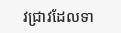វជ្រាវដែលទា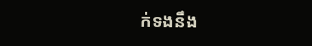ក់ទងនឹង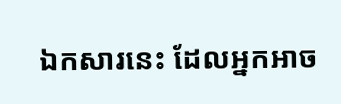ឯកសារនេះ ដែលអ្នកអាច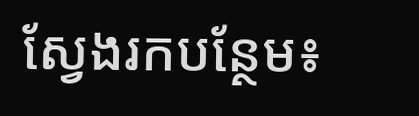ស្វែងរកបន្ថែម៖